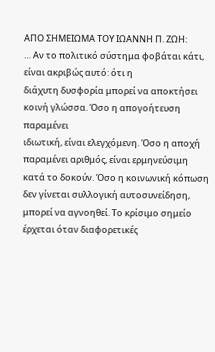ΑΠΟ ΣΗΜΕΙΩΜΑ ΤΟΥ ΙΩΑΝΝΗ Π. ΖΩΗ:
… Αν το πολιτικό σύστημα φοβάται κάτι, είναι ακριβώς αυτό: ότι η
διάχυτη δυσφορία μπορεί να αποκτήσει κοινή γλώσσα. Όσο η απογοήτευση παραμένει
ιδιωτική, είναι ελεγχόμενη. Όσο η αποχή παραμένει αριθμός, είναι ερμηνεύσιμη
κατά το δοκούν. Όσο η κοινωνική κόπωση δεν γίνεται συλλογική αυτοσυνείδηση,
μπορεί να αγνοηθεί. Το κρίσιμο σημείο έρχεται όταν διαφορετικές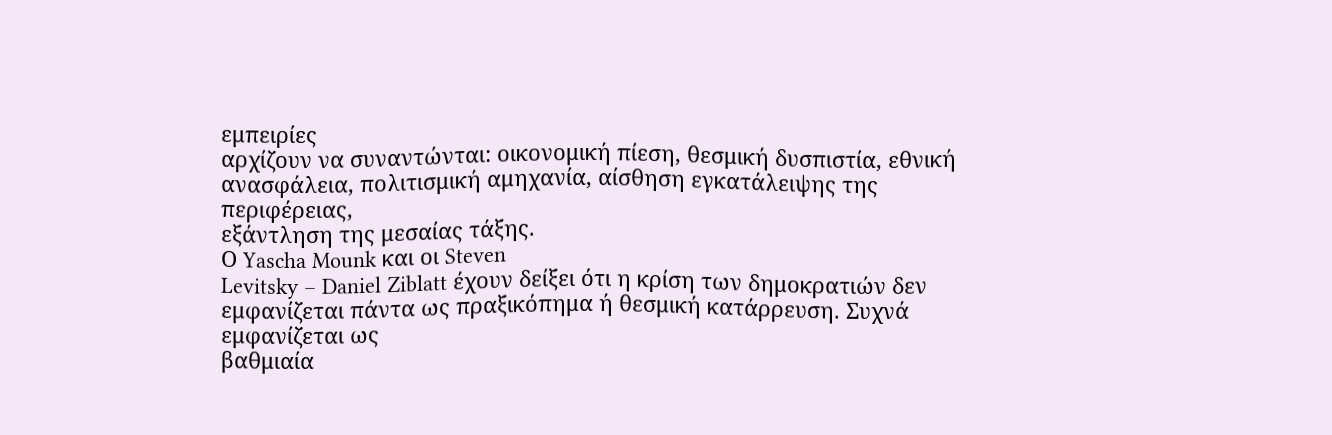εμπειρίες
αρχίζουν να συναντώνται: οικονομική πίεση, θεσμική δυσπιστία, εθνική
ανασφάλεια, πολιτισμική αμηχανία, αίσθηση εγκατάλειψης της περιφέρειας,
εξάντληση της μεσαίας τάξης.
Ο Yascha Mounk και οι Steven
Levitsky – Daniel Ziblatt έχουν δείξει ότι η κρίση των δημοκρατιών δεν
εμφανίζεται πάντα ως πραξικόπημα ή θεσμική κατάρρευση. Συχνά εμφανίζεται ως
βαθμιαία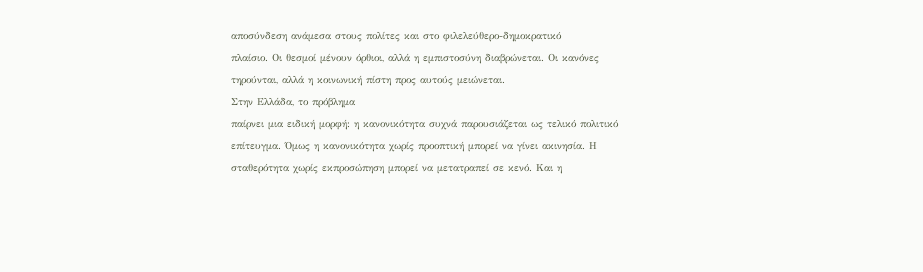αποσύνδεση ανάμεσα στους πολίτες και στο φιλελεύθερο-δημοκρατικό
πλαίσιο. Οι θεσμοί μένουν όρθιοι, αλλά η εμπιστοσύνη διαβρώνεται. Οι κανόνες
τηρούνται, αλλά η κοινωνική πίστη προς αυτούς μειώνεται.
Στην Ελλάδα, το πρόβλημα
παίρνει μια ειδική μορφή: η κανονικότητα συχνά παρουσιάζεται ως τελικό πολιτικό
επίτευγμα. Όμως η κανονικότητα χωρίς προοπτική μπορεί να γίνει ακινησία. Η
σταθερότητα χωρίς εκπροσώπηση μπορεί να μετατραπεί σε κενό. Και η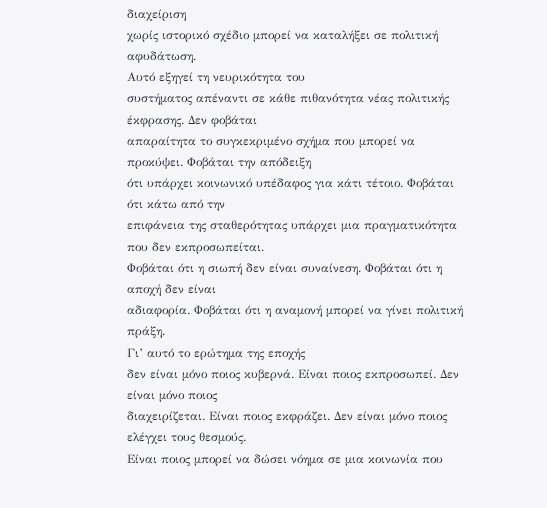διαχείριση
χωρίς ιστορικό σχέδιο μπορεί να καταλήξει σε πολιτική αφυδάτωση.
Αυτό εξηγεί τη νευρικότητα του
συστήματος απέναντι σε κάθε πιθανότητα νέας πολιτικής έκφρασης. Δεν φοβάται
απαραίτητα το συγκεκριμένο σχήμα που μπορεί να προκύψει. Φοβάται την απόδειξη
ότι υπάρχει κοινωνικό υπέδαφος για κάτι τέτοιο. Φοβάται ότι κάτω από την
επιφάνεια της σταθερότητας υπάρχει μια πραγματικότητα που δεν εκπροσωπείται.
Φοβάται ότι η σιωπή δεν είναι συναίνεση. Φοβάται ότι η αποχή δεν είναι
αδιαφορία. Φοβάται ότι η αναμονή μπορεί να γίνει πολιτική πράξη.
Γι’ αυτό το ερώτημα της εποχής
δεν είναι μόνο ποιος κυβερνά. Είναι ποιος εκπροσωπεί. Δεν είναι μόνο ποιος
διαχειρίζεται. Είναι ποιος εκφράζει. Δεν είναι μόνο ποιος ελέγχει τους θεσμούς.
Είναι ποιος μπορεί να δώσει νόημα σε μια κοινωνία που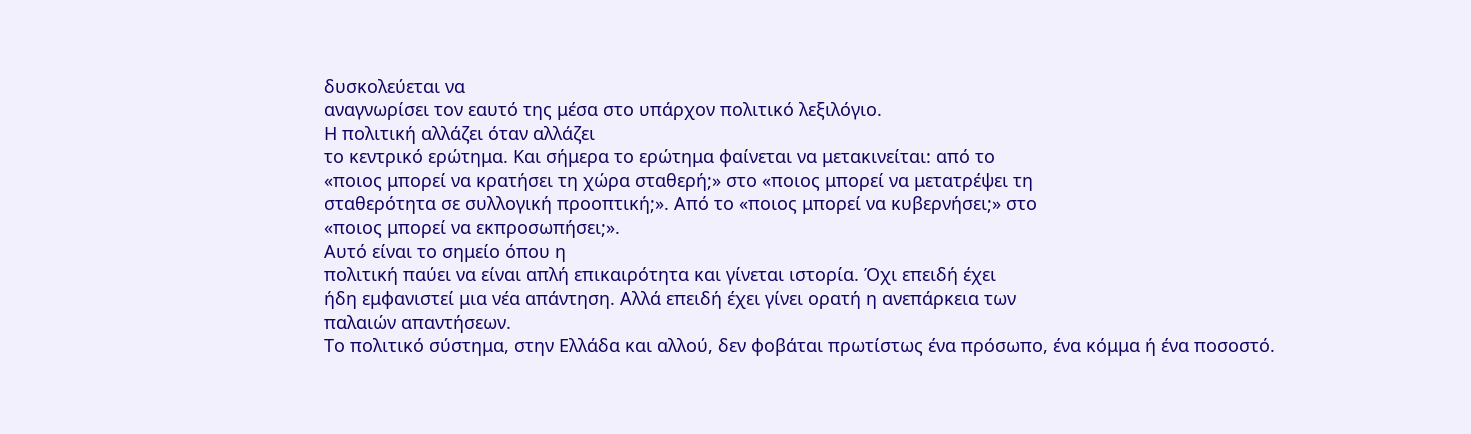δυσκολεύεται να
αναγνωρίσει τον εαυτό της μέσα στο υπάρχον πολιτικό λεξιλόγιο.
Η πολιτική αλλάζει όταν αλλάζει
το κεντρικό ερώτημα. Και σήμερα το ερώτημα φαίνεται να μετακινείται: από το
«ποιος μπορεί να κρατήσει τη χώρα σταθερή;» στο «ποιος μπορεί να μετατρέψει τη
σταθερότητα σε συλλογική προοπτική;». Από το «ποιος μπορεί να κυβερνήσει;» στο
«ποιος μπορεί να εκπροσωπήσει;».
Αυτό είναι το σημείο όπου η
πολιτική παύει να είναι απλή επικαιρότητα και γίνεται ιστορία. Όχι επειδή έχει
ήδη εμφανιστεί μια νέα απάντηση. Αλλά επειδή έχει γίνει ορατή η ανεπάρκεια των
παλαιών απαντήσεων.
Το πολιτικό σύστημα, στην Ελλάδα και αλλού, δεν φοβάται πρωτίστως ένα πρόσωπο, ένα κόμμα ή ένα ποσοστό.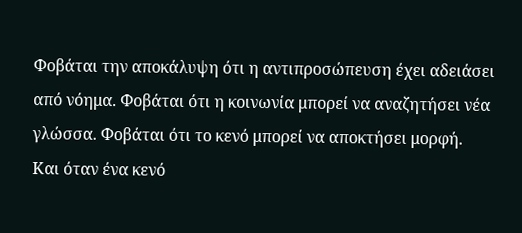Φοβάται την αποκάλυψη ότι η αντιπροσώπευση έχει αδειάσει από νόημα. Φοβάται ότι η κοινωνία μπορεί να αναζητήσει νέα γλώσσα. Φοβάται ότι το κενό μπορεί να αποκτήσει μορφή.
Και όταν ένα κενό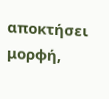αποκτήσει
μορφή,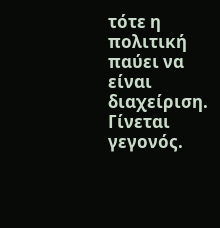τότε η πολιτική παύει να είναι διαχείριση. Γίνεται γεγονός.